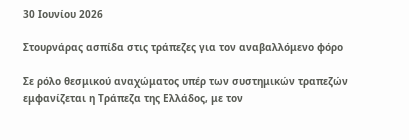30 Ιουνίου 2026

Στουρνάρας ασπίδα στις τράπεζες για τον αναβαλλόμενο φόρο

Σε ρόλο θεσμικού αναχώματος υπέρ των συστημικών τραπεζών εμφανίζεται η Τράπεζα της Ελλάδος, με τον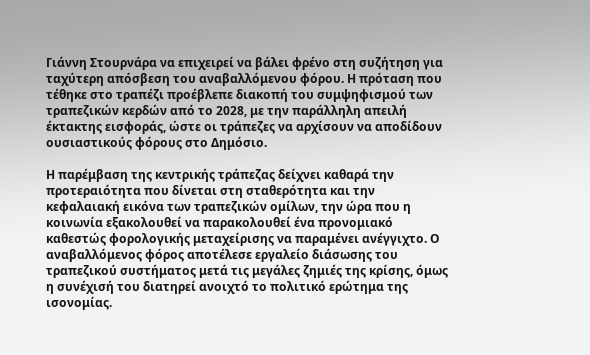Γιάννη Στουρνάρα να επιχειρεί να βάλει φρένο στη συζήτηση για ταχύτερη απόσβεση του αναβαλλόμενου φόρου. Η πρόταση που τέθηκε στο τραπέζι προέβλεπε διακοπή του συμψηφισμού των τραπεζικών κερδών από το 2028, με την παράλληλη απειλή έκτακτης εισφοράς, ώστε οι τράπεζες να αρχίσουν να αποδίδουν ουσιαστικούς φόρους στο Δημόσιο.

Η παρέμβαση της κεντρικής τράπεζας δείχνει καθαρά την προτεραιότητα που δίνεται στη σταθερότητα και την κεφαλαιακή εικόνα των τραπεζικών ομίλων, την ώρα που η κοινωνία εξακολουθεί να παρακολουθεί ένα προνομιακό καθεστώς φορολογικής μεταχείρισης να παραμένει ανέγγιχτο. Ο αναβαλλόμενος φόρος αποτέλεσε εργαλείο διάσωσης του τραπεζικού συστήματος μετά τις μεγάλες ζημιές της κρίσης, όμως η συνέχισή του διατηρεί ανοιχτό το πολιτικό ερώτημα της ισονομίας.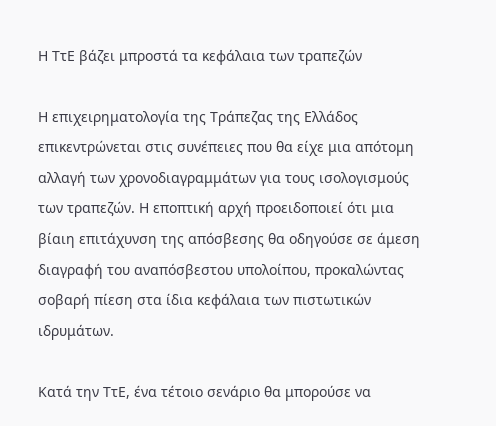Η ΤτΕ βάζει μπροστά τα κεφάλαια των τραπεζών

Η επιχειρηματολογία της Τράπεζας της Ελλάδος επικεντρώνεται στις συνέπειες που θα είχε μια απότομη αλλαγή των χρονοδιαγραμμάτων για τους ισολογισμούς των τραπεζών. Η εποπτική αρχή προειδοποιεί ότι μια βίαιη επιτάχυνση της απόσβεσης θα οδηγούσε σε άμεση διαγραφή του αναπόσβεστου υπολοίπου, προκαλώντας σοβαρή πίεση στα ίδια κεφάλαια των πιστωτικών ιδρυμάτων.

Κατά την ΤτΕ, ένα τέτοιο σενάριο θα μπορούσε να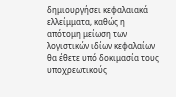δημιουργήσει κεφαλαιακά ελλείμματα, καθώς η απότομη μείωση των λογιστικών ιδίων κεφαλαίων θα έθετε υπό δοκιμασία τους υποχρεωτικούς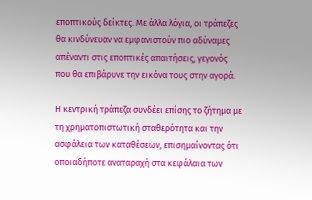εποπτικούς δείκτες. Με άλλα λόγια, οι τράπεζες θα κινδύνευαν να εμφανιστούν πιο αδύναμες απέναντι στις εποπτικές απαιτήσεις, γεγονός που θα επιβάρυνε την εικόνα τους στην αγορά.

Η κεντρική τράπεζα συνδέει επίσης το ζήτημα με τη χρηματοπιστωτική σταθερότητα και την ασφάλεια των καταθέσεων, επισημαίνοντας ότι οποιαδήποτε αναταραχή στα κεφάλαια των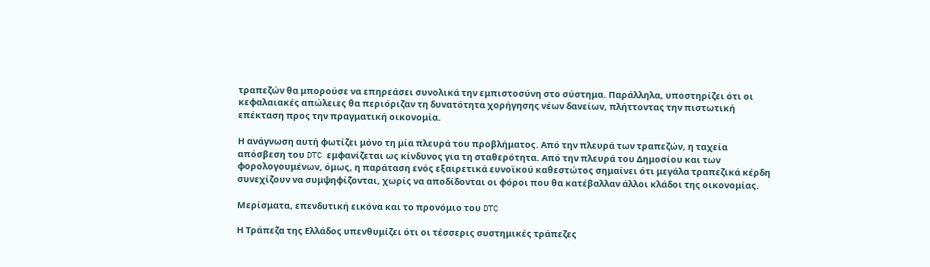τραπεζών θα μπορούσε να επηρεάσει συνολικά την εμπιστοσύνη στο σύστημα. Παράλληλα, υποστηρίζει ότι οι κεφαλαιακές απώλειες θα περιόριζαν τη δυνατότητα χορήγησης νέων δανείων, πλήττοντας την πιστωτική επέκταση προς την πραγματική οικονομία.

Η ανάγνωση αυτή φωτίζει μόνο τη μία πλευρά του προβλήματος. Από την πλευρά των τραπεζών, η ταχεία απόσβεση του DTC εμφανίζεται ως κίνδυνος για τη σταθερότητα. Από την πλευρά του Δημοσίου και των φορολογουμένων, όμως, η παράταση ενός εξαιρετικά ευνοϊκού καθεστώτος σημαίνει ότι μεγάλα τραπεζικά κέρδη συνεχίζουν να συμψηφίζονται, χωρίς να αποδίδονται οι φόροι που θα κατέβαλλαν άλλοι κλάδοι της οικονομίας.

Μερίσματα, επενδυτική εικόνα και το προνόμιο του DTC

Η Τράπεζα της Ελλάδος υπενθυμίζει ότι οι τέσσερις συστημικές τράπεζες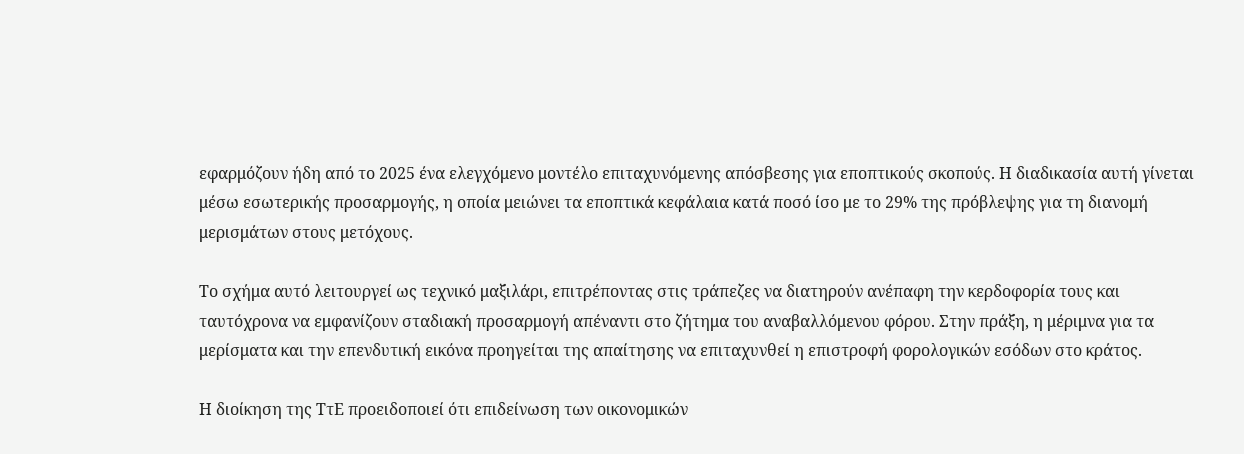εφαρμόζουν ήδη από το 2025 ένα ελεγχόμενο μοντέλο επιταχυνόμενης απόσβεσης για εποπτικούς σκοπούς. Η διαδικασία αυτή γίνεται μέσω εσωτερικής προσαρμογής, η οποία μειώνει τα εποπτικά κεφάλαια κατά ποσό ίσο με το 29% της πρόβλεψης για τη διανομή μερισμάτων στους μετόχους.

Το σχήμα αυτό λειτουργεί ως τεχνικό μαξιλάρι, επιτρέποντας στις τράπεζες να διατηρούν ανέπαφη την κερδοφορία τους και ταυτόχρονα να εμφανίζουν σταδιακή προσαρμογή απέναντι στο ζήτημα του αναβαλλόμενου φόρου. Στην πράξη, η μέριμνα για τα μερίσματα και την επενδυτική εικόνα προηγείται της απαίτησης να επιταχυνθεί η επιστροφή φορολογικών εσόδων στο κράτος.

Η διοίκηση της ΤτΕ προειδοποιεί ότι επιδείνωση των οικονομικών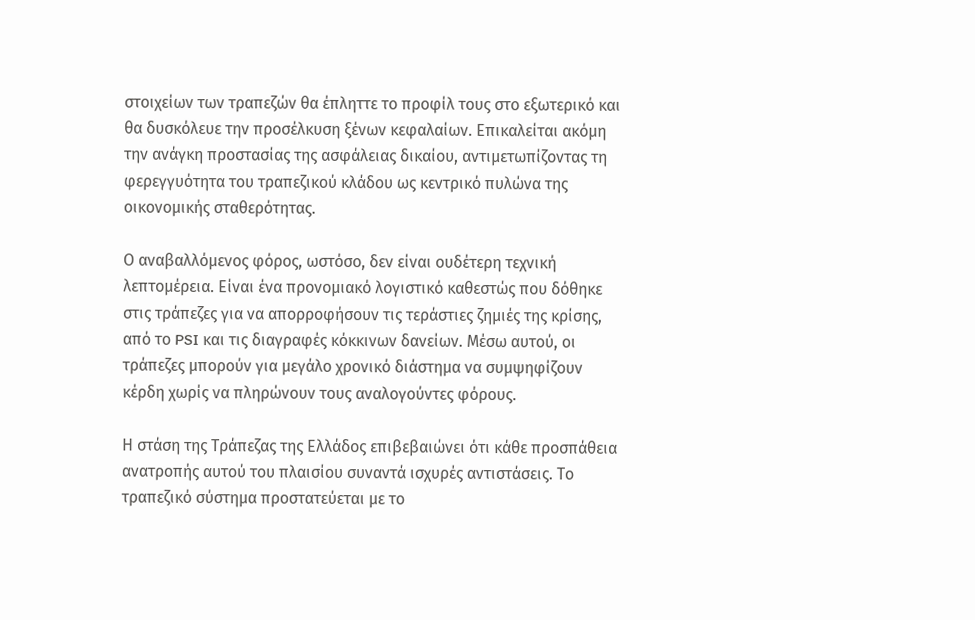στοιχείων των τραπεζών θα έπληττε το προφίλ τους στο εξωτερικό και θα δυσκόλευε την προσέλκυση ξένων κεφαλαίων. Επικαλείται ακόμη την ανάγκη προστασίας της ασφάλειας δικαίου, αντιμετωπίζοντας τη φερεγγυότητα του τραπεζικού κλάδου ως κεντρικό πυλώνα της οικονομικής σταθερότητας.

Ο αναβαλλόμενος φόρος, ωστόσο, δεν είναι ουδέτερη τεχνική λεπτομέρεια. Είναι ένα προνομιακό λογιστικό καθεστώς που δόθηκε στις τράπεζες για να απορροφήσουν τις τεράστιες ζημιές της κρίσης, από το PSI και τις διαγραφές κόκκινων δανείων. Μέσω αυτού, οι τράπεζες μπορούν για μεγάλο χρονικό διάστημα να συμψηφίζουν κέρδη χωρίς να πληρώνουν τους αναλογούντες φόρους.

Η στάση της Τράπεζας της Ελλάδος επιβεβαιώνει ότι κάθε προσπάθεια ανατροπής αυτού του πλαισίου συναντά ισχυρές αντιστάσεις. Το τραπεζικό σύστημα προστατεύεται με το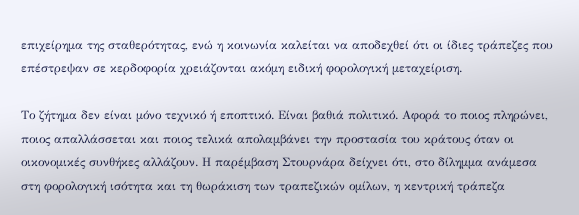επιχείρημα της σταθερότητας, ενώ η κοινωνία καλείται να αποδεχθεί ότι οι ίδιες τράπεζες που επέστρεψαν σε κερδοφορία χρειάζονται ακόμη ειδική φορολογική μεταχείριση.

Το ζήτημα δεν είναι μόνο τεχνικό ή εποπτικό. Είναι βαθιά πολιτικό. Αφορά το ποιος πληρώνει, ποιος απαλλάσσεται και ποιος τελικά απολαμβάνει την προστασία του κράτους όταν οι οικονομικές συνθήκες αλλάζουν. Η παρέμβαση Στουρνάρα δείχνει ότι, στο δίλημμα ανάμεσα στη φορολογική ισότητα και τη θωράκιση των τραπεζικών ομίλων, η κεντρική τράπεζα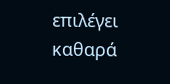επιλέγει καθαρά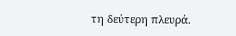τη δεύτερη πλευρά.